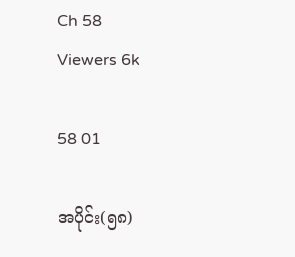Ch 58
Viewers 6k

58 01

အပိုင်း(၅၈)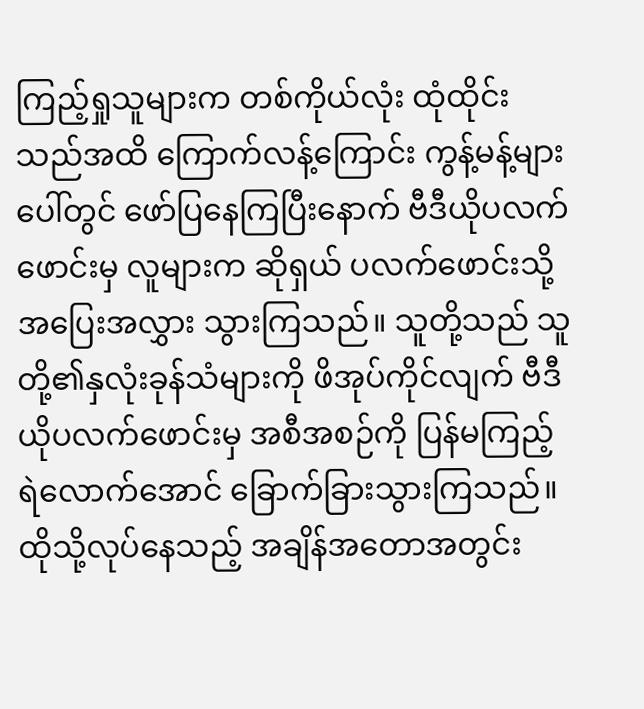ကြည့်ရှုသူများက တစ်ကိုယ်လုံး ထုံထိုင်းသည်အထိ ကြောက်လန့်ကြောင်း ကွန့်မန့်များပေါ်တွင် ဖော်ပြနေကြပြီးနောက် ဗီဒီယိုပလက်ဖောင်းမှ လူများက ဆိုရှယ် ပလက်ဖောင်းသို့ အပြေးအလွှား သွားကြသည်။ သူတို့သည် သူတို့၏နှလုံးခုန်သံများကို ဖိအုပ်ကိုင်လျက် ဗီဒီယိုပလက်ဖောင်းမှ အစီအစဉ်ကို ပြန်မကြည့်ရဲလောက်အောင် ခြောက်ခြားသွားကြသည်။ ထိုသို့လုပ်နေသည့် အချိန်အတောအတွင်း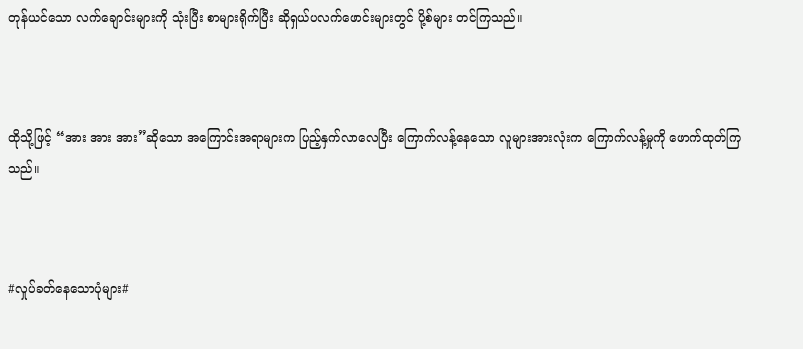တုန်ယင်သော လက်ချောင်းများကို သုံးပြီး စာများရိုက်ပြီး ဆိုရှယ်ပလက်ဖောင်းများတွင် ပို့စ်များ တင်ကြသည်။



ထိုသို့ဖြင့် “အား အား အား”ဆိုသော အကြောင်းအရာများက ပြည့်နှက်လာလေပြီး ကြောက်လန့်နေသော လူများအားလုံးက ကြောက်လန့်မှုကို ဖောက်ထုတ်ကြသည်။



#လှုပ်ခတ်နေသောပုံများ#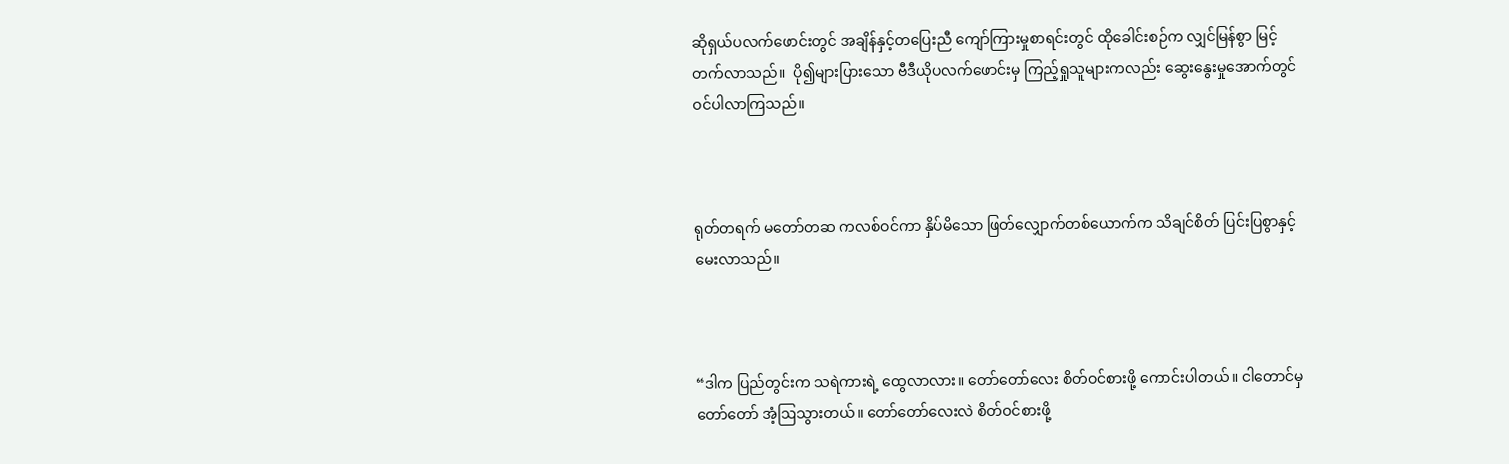ဆိုရှယ်ပလက်ဖောင်းတွင် အချိန်နှင့်တပြေးညီ ကျော်ကြားမှုစာရင်းတွင် ထိုခေါင်းစဉ်က လျှင်မြန်စွာ မြင့်တက်လာသည်။  ပို၍များပြားသော ဗီဒီယိုပလက်‌ဖောင်းမှ ကြည့်ရှုသူများကလည်း ဆွေးနွေးမှုအောက်တွင် ဝင်ပါလာကြသည်။



ရုတ်တရက် မ‌တော်တဆ ကလစ်ဝင်ကာ နှိပ်မိသော ဖြတ်လျှောက်တစ်ယောက်က သိချင်စိတ် ပြင်းပြစွာနှင့် မေးလာသည်။



“ဒါက ပြည်တွင်းက သရဲကားရဲ့ ထွေလာလား။ တော်တော်လေး စိတ်ဝင်စားဖို့ ကောင်းပါတယ်။ ငါတောင်မှ တော်‌တော် အံ့ဩသွားတယ်။ တော်တော်လေးလဲ စိတ်ဝင်စားဖို့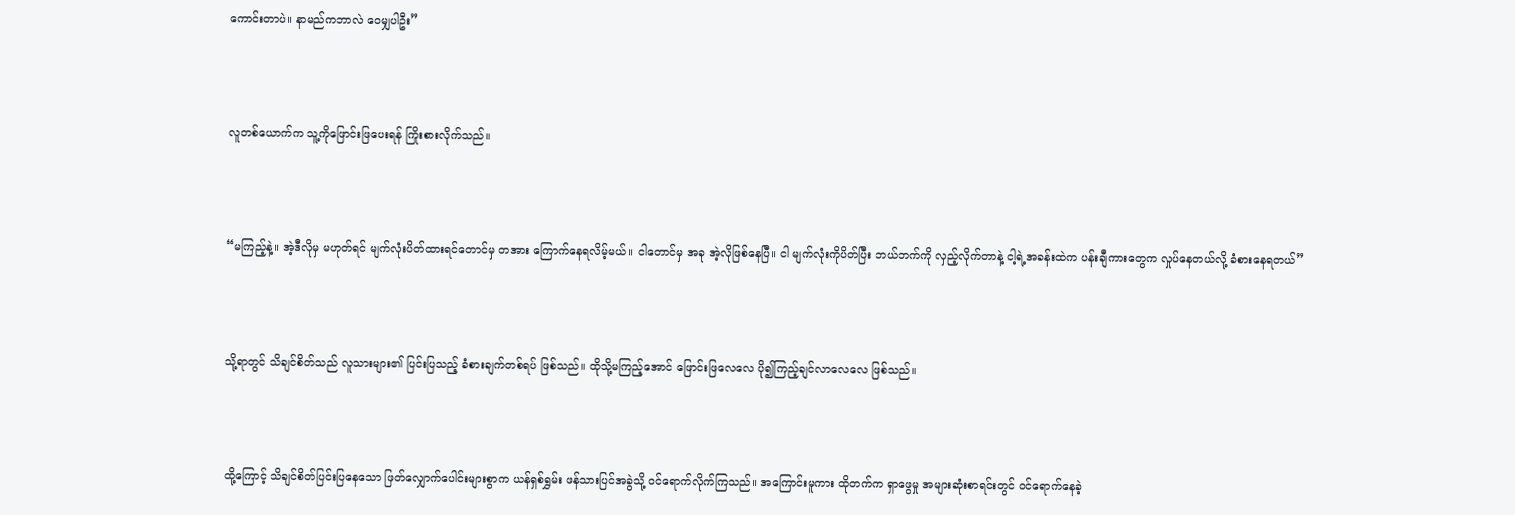ကောင်းတာပဲ။ နာမည်ကဘာလဲ ဝေမျှပါဦး”



လူတစ်ယောက်က သူ့ကိုဖြောင်းဖြပေးရန် ကြိုးစားလိုက်သည်။



“မကြည့်နဲ့။ အဲ့ဒီလိုမှ မဟုတ်ရင် မျက်လုံးပိတ်ထားရင်တောင်မှ တအား ကြောက်နေရလိမ့်မယ်။ ငါတောင်မှ အခု အဲ့လိုဖြစ်နေပြီ။ ငါ မျက်လုံးကိုပိတ်ပြီး ဘယ်ဘက်ကို လှည့်လိုက်တာနဲ့ ငါ့ရဲ့အခန်းထဲက ပန်းချီကားတွေက လှုပ်နေတယ်လို့ ခံစားနေရတယ်”



သို့ရာတွင် သိချင်စိတ်သည် လူသားများ၏ ပြင်းပြသည့် ခံစားချက်တစ်ရပ် ဖြစ်သည်။ ထိုသို့မကြည့်အောင် ဖြောင်းဖြလေလေ ပို၍ကြည့်ချင်လာလေလေ ဖြစ်သည်။



ထို့ကြောင့် သိချင်စိတ်ပြင်းပြနေသော ဖြတ်လျှောက်ပေါင်းများစွာက ယန်ရှစ်ရွှမ်း ဖန်သားပြင်အခွဲသို့ ဝင်ရောက်လိုက်ကြသည်။ အကြောင်းမူကား ထိုတက်က ရှာဖွေမှု အများဆုံးစာရင်းတွင် ဝင်ရောက်နေခဲ့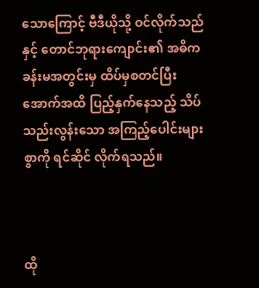သောကြောင့် ဗီဒီယိုသို့ ဝင်လိုက်သည်နှင့် တောင်ဘုရားကျောင်း၏ အဓိကခန်းမအတွင်းမှ ထိပ်မှစတင်ပြီး အောက်အထိ ပြည့်နှက်နေသည့် သိပ်သည်းလွန်းသော အကြည့်ပေါင်းများစွာကို ရင်ဆိုင် လိုက်ရသည်။



ထို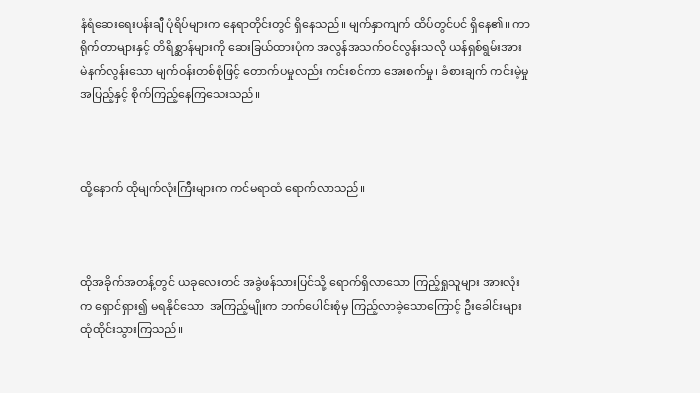နံရံဆေးရေးပန်းချီ ပုံရိပ်များက နေရာတိုင်းတွင် ရှိနေသည်။ မျက်နှာကျက် ထိပ်တွင်ပင် ရှိနေ၏။ ကာရိုက်တာများနှင့် တိရိစ္ဆာန်များကို ဆေးခြယ်ထားပုံက အလွန်အသက်ဝင်လွန်းသလို ယန်ရှစ်ရွမ်းအား မဲနက်လွန်းသော မျက်ဝန်းတစ်စုံဖြင့် တောက်ပမှုလည်း ကင်းစင်ကာ အေးစက်မှု၊ ခံစားချက် ကင်းမဲ့မှုအပြည့်နှင့် စိုက်ကြည့်နေကြသေးသည်။



ထို့နောက် ထိုမျက်လုံးကြီးများက ကင်မရာထံ ရောက်လာသည်။



ထိုအခိုက်အတန့်တွင် ယခုလေးတင် အခွဲဖန်သားပြင်သို့ ရောက်ရှိလာသော ကြည့်ရှုသူများ အားလုံးက ရှောင်ရှား၍ မရနိုင်သော  အကြည့်မျိုးက ဘက်ပေါင်းစုံမှ ကြည့်လာခဲ့သောကြောင့် ဦးခေါင်းများ ထုံထိုင်းသွားကြသည်။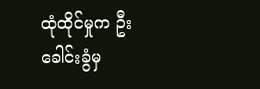ထုံထိုင်မှုက ဦးခေါင်းခွံမှ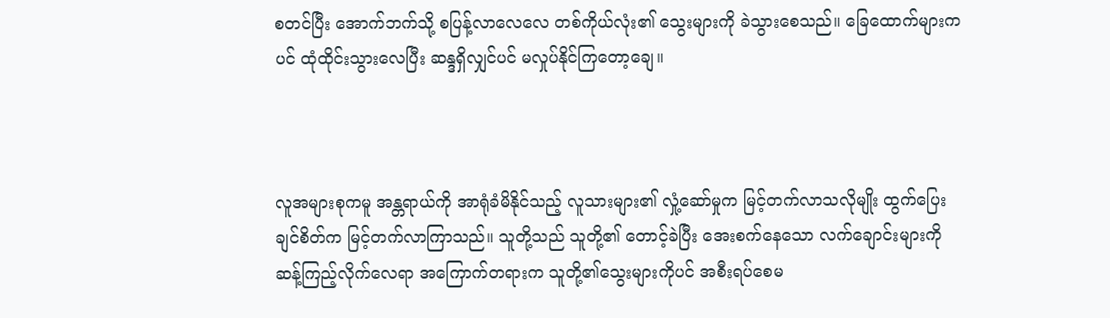စတင်ပြီး အောက်ဘက်သို့ စပြန့်လာလေလေ တစ်ကိုယ်လုံး၏ သွေးများကို ခဲသွားစေသည်။ ခြေထောက်များကပင် ထုံထိုင်းသွားလေပြီး ဆန္ဒရှိလျှင်ပင် မလှုပ်နိုင်ကြတော့‌ချေ။



လူအများစုကမူ အန္တရာယ်ကို အာရုံခံမိနိုင်သည့် လူသားများ၏ လှုံ့ဆော်မှုက မြင့်တက်လာသလိုမျိုး ထွက်ပြေးချင်စိတ်က မြင့်တက်လာကြာသည်။ သူတို့သည် သူတို့၏ တောင့်ခဲပြီး အေးစက်နေသော လက်ချောင်းများကို ဆန့်ကြည့်လိုက်လေရာ အကြောက်တရားက သူတို့၏သွေးများကိုပင် အစီးရပ်စေမ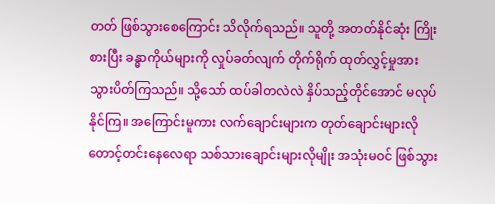တတ် ဖြစ်သွားစေကြောင်း သိလိုက်ရသည်။ သူတို့ အတတ်နိုင်ဆုံး ကြိုးစားပြီး ခန္ဓာကိုယ်များကို လှုပ်ခတ်လျက် တိုက်ရိုက် ထုတ်လွှင့်မှုအား သွားပိတ်ကြသည်။ သို့သော် ထပ်ခါတလဲလဲ နှိပ်သည့်တိုင်အောင် မလုပ်နိုင်ကြ။ အကြောင်းမူကား လက်ချောင်းများက တုတ်ချောင်းများလို တောင့်တင်းနေလေရာ သစ်သားချောင်းများလိုမျိုး အသုံးမဝင် ဖြစ်သွား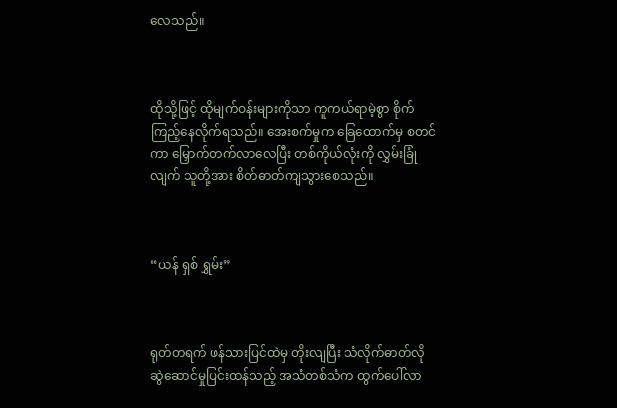လေသည်။



ထိုသို့ဖြင့် ထိုမျက်ဝန်းများကိုသာ ကူကယ်ရာမဲ့စွာ စိုက်ကြည့်နေလိုက်ရသည်။ အေးစက်မှုက ခြေထောက်မှ စတင်ကာ မြှောက်တက်လာလေပြီး တစ်ကိုယ်လုံးကို လွှမ်းခြုံလျက် သူတို့အား စိတ်ဓာတ်ကျသွားစေသည်။



“ယန် ရှစ် ရွှမ်း”



ရုတ်တရက် ဖန်သားပြင်ထဲမှ တိုးလျပြီး သံလိုက်ဓာတ်လို ဆွဲဆောင်မှုပြင်းထန်သည့် အသံတစ်သံက ထွက်ပေါ်လာ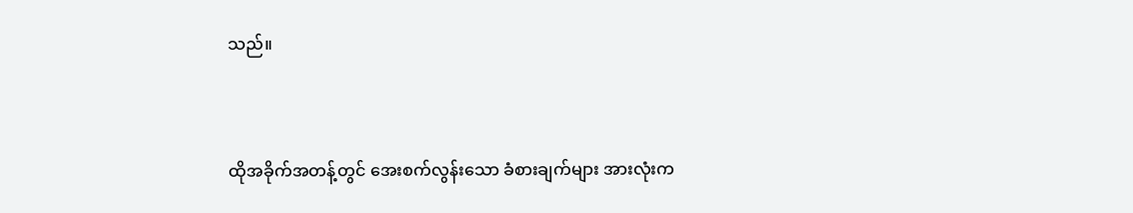သည်။



ထိုအခိုက်အတန့်တွင် အေးစက်လွန်းသော ခံစားချက်များ အားလုံးက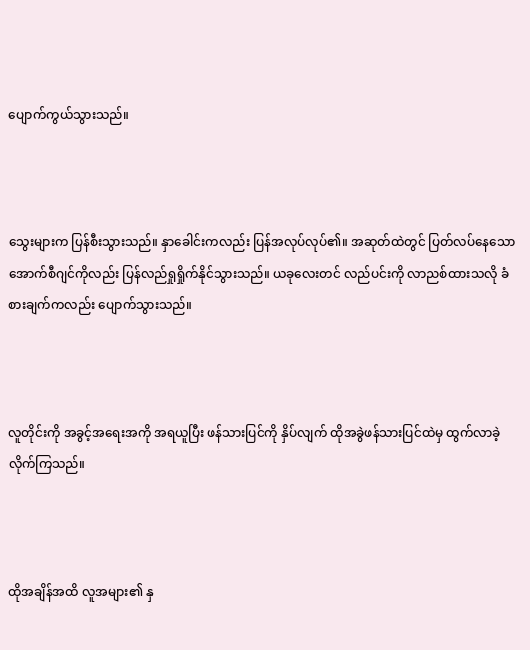ပျောက်ကွယ်သွားသည်။



သွေးများက ပြန်စီးသွားသည်။ နှာခေါင်းကလည်း ပြန်အလုပ်လုပ်၏။ အဆုတ်ထဲတွင် ပြတ်လပ်နေသော အောက်စီဂျင်ကိုလည်း ပြန်လည်ရှုရှိုက်နိုင်သွားသည်။ ယခုလေးတင် လည်ပင်းကို လာညစ်ထားသလို ခံစားချက်ကလည်း ပျောက်သွားသည်။



လူတိုင်းကို အခွင့်အရေးအကို အရယူပြီး ဖန်သားပြင်ကို နှိပ်လျက် ထိုအခွဲဖန်သားပြင်ထဲမှ ထွက်လာခဲ့လိုက်ကြသည်။



ထိုအချိန်အထိ လူအများ၏ နှ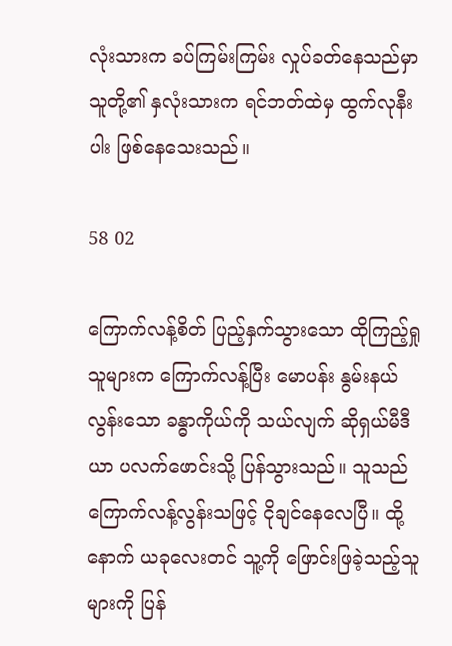လုံးသားက ခပ်ကြမ်းကြမ်း လှုပ်ခတ်နေသည်မှာ သူတို့၏ နှလုံးသားက ရင်ဘတ်ထဲမှ ထွက်လုနီးပါး ဖြစ်နေသေးသည်။

58 02

ကြောက်လန့်စိတ် ပြည့်နှက်သွားသော ထိုကြည့်ရှုသူများက ကြောက်လန့်ပြီး မောပန်း နွမ်းနယ်လွန်းသော ခန္ဓာကိုယ်ကို သယ်လျက် ဆိုရှယ်မီဒီယာ ပလက်ဖောင်းသို့ ပြန်သွားသည်။ သူသည် ကြောက်လန့်လွန်းသဖြင့် ငိုချင်နေလေပြီ။ ထို့နောက် ယခုလေးတင် သူ့ကို ဖြောင်းဖြခဲ့သည့်သူများကို ပြန်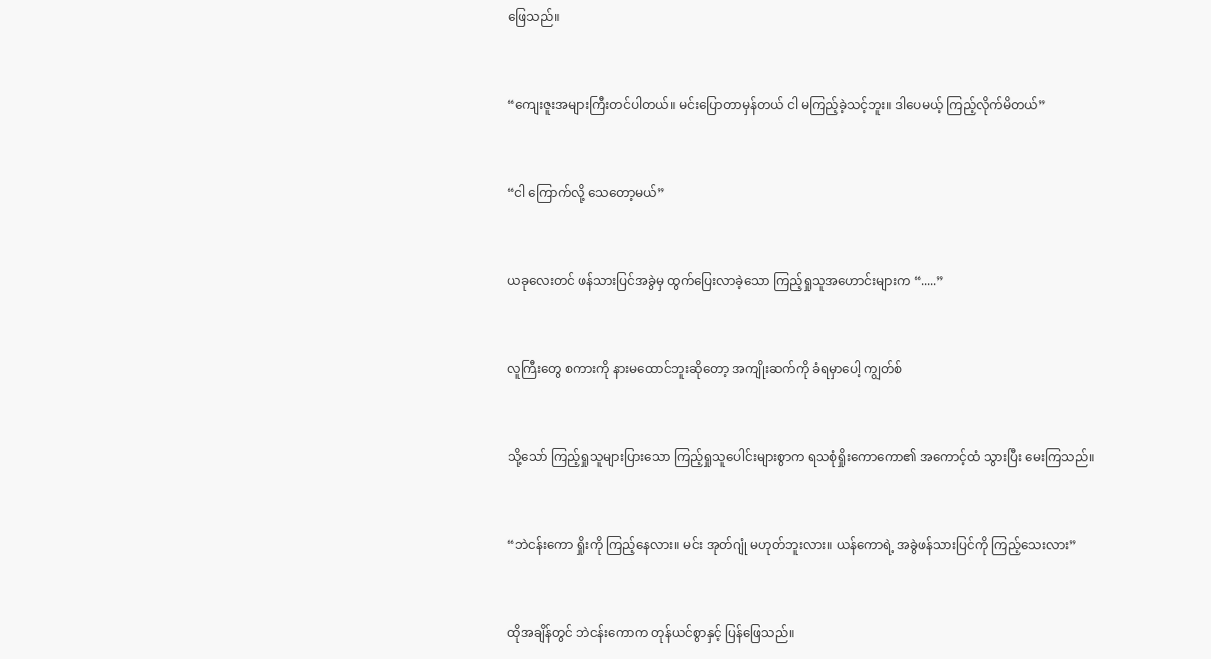ဖြေသည်။



“ကျေးဇူးအများကြီးတင်ပါတယ်။ မင်းပြောတာမှန်တယ် ငါ မကြည့်ခဲ့သင့်ဘူး။ ဒါပေမယ့် ကြည့်လိုက်မိတယ်”



“ငါ ကြောက်လို့ သေတော့မယ်”



ယခုလေးတင် ဖန်သားပြင်အခွဲမှ ထွက်ပြေးလာခဲ့သော ကြည့်ရှုသူအဟောင်းများက “.....”



လူကြီးတွေ စကားကို နားမထောင်ဘူးဆိုတော့ အကျိုးဆက်ကို ခံရမှာပေါ့ ကျွတ်စ်



သို့သော် ကြည့်ရှုသူများပြားသော ကြည့်ရှုသူပေါင်းများစွာက ရသစုံရှိုးကောကော၏ အကောင့်ထံ သွားပြီး မေးကြသည်။



“ဘဲငန်းကော ရှိုးကို ကြည့်နေလား။ မင်း အုတ်ဂျုံ မဟုတ်ဘူးလား။ ယန်ကောရဲ့ အခွဲဖန်သားပြင်ကို ကြည့်သေးလား”



ထိုအချိန်တွင် ဘဲငန်းကောက တုန်ယင်စွာနှင့် ပြန်ဖြေသည်။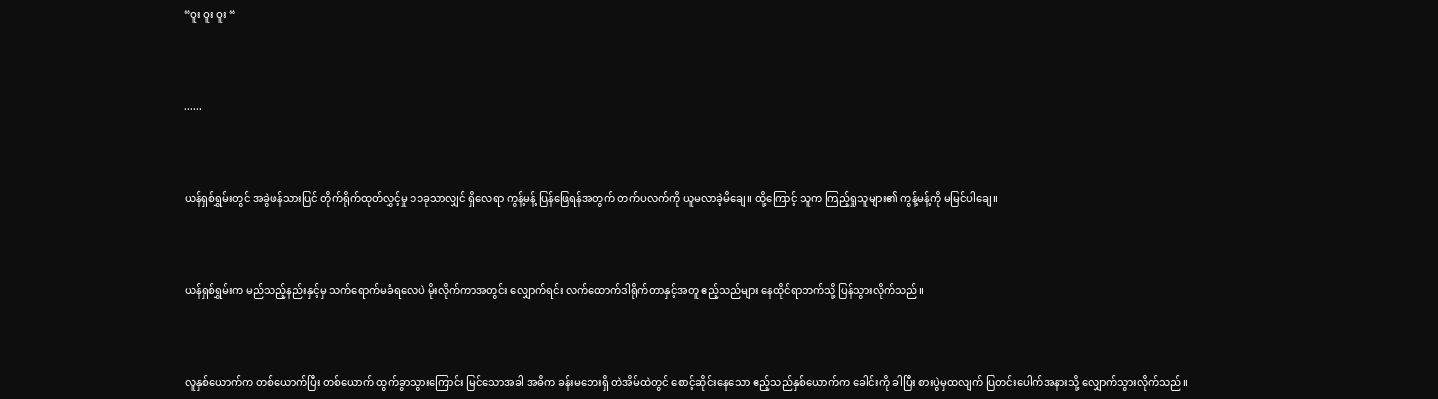“ဝူး ဝူး ဝူး “



......



ယန်ရှစ်ရွှမ်းတွင် အခွဲဖန်သားပြင် တိုက်ရိုက်ထုတ်လွှင့်မှု ၁၁ခုသာလျှင် ရှိလေရာ ကွန့်မန့် ပြန်ဖြေရန်အတွက် တက်ပလက်ကို ယူမလာခဲ့မိချေ။ ထို့ကြောင့် သူက ကြည့်ရှုသူများ၏ ကွန့်မန့်ကို မမြင်ပါချေ။



ယန်ရှစ်ရွှမ်းက မည်သည့်နည်းနှင့်မှ သက်ရောက်မခံရလေပဲ မိုးလိုက်ကာအတွင်း လျှောက်ရင်း လက်‌ထောက်ဒါရိုက်တာနှင့်အတူ ဧည့်သည်များ နေထိုင်ရာဘက်သို့ ပြန်သွားလိုက်သည်။



လူနှစ်ယောက်က တစ်ယောက်ပြီး တစ်ယောက် ထွက်ခွာသွားကြောင်း မြင်သောအခါ အဓိက ခန်းမဘေးရှိ တဲအိမ်ထဲတွင် စောင့်ဆိုင်းနေသော ဧည့်သည်နှစ်ယောက်က ခေါင်းကို ခါပြီး စားပွဲမှထလျက် ပြတင်းပေါက်အနားသို့ လျှောက်သွားလိုက်သည်။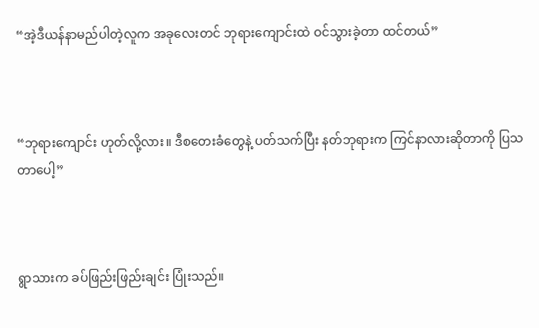“အဲ့ဒီယန်နာမည်ပါတဲ့လူက အခုလေးတင် ဘုရားကျောင်းထဲ ဝင်သွားခဲ့တာ ထင်တယ်”



“ဘုရားကျောင်း ဟုတ်လို့လား။ ဒီစတေးခံတွေနဲ့ ပတ်သက်ပြီး နတ်ဘုရားက ကြင်နာလားဆိုတာကို ပြသတာပေါ့”



ရွာသားက ခပ်ဖြည်းဖြည်းချင်း ပြုံးသည်။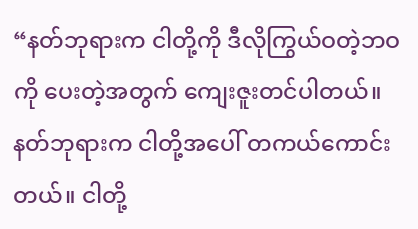“နတ်ဘုရားက ငါတို့ကို ဒီလိုကြွယ်ဝတဲ့ဘဝကို ပေးတဲ့အတွက် ကျေးဇူးတင်ပါတယ်။ နတ်ဘုရားက ငါတို့အပေါ် တကယ်ကောင်းတယ်။ ငါတို့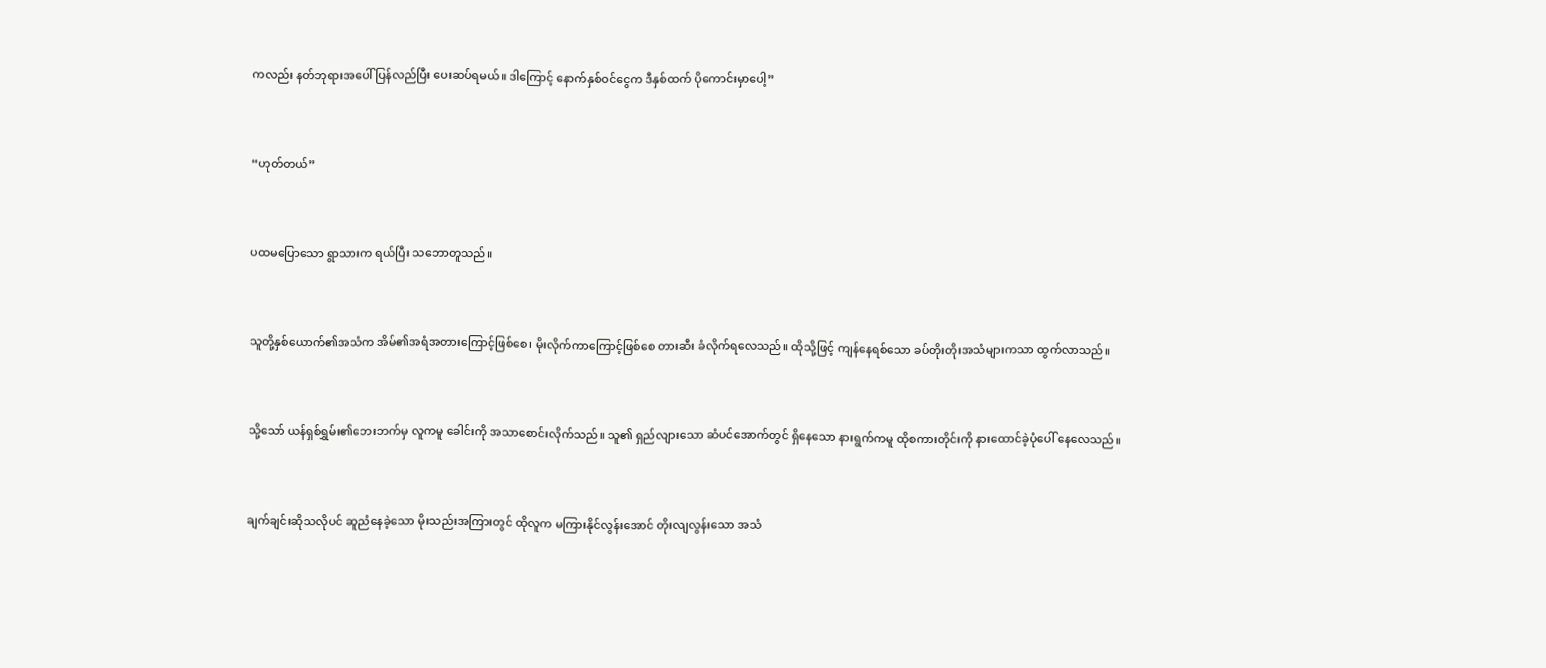ကလည်း နတ်ဘုရားအပေါ် ပြန်လည်ပြီး ပေးဆပ်ရမယ်။ ဒါကြောင့် နောက်နှစ်ဝင်ငွေက ဒီနှစ်ထက် ပိုကောင်းမှာပေါ့”



“ဟုတ်တယ်”



ပထမပြောသော ရွာသားက ရယ်ပြီး သဘောတူသည်။



သူတို့နှစ်ယောက်၏အသံက အိမ်၏အရံအတားကြောင့်ဖြစ်စေ၊ မိုးလိုက်ကာကြောင့်ဖြစ်စေ တားဆီး ခံလိုက်ရလေသည်။ ထိုသို့ဖြင့် ကျန်နေရစ်သော ခပ်တိုးတိုးအသံများကသာ ထွက်လာသည်။



သို့သော် ယန်ရှစ်ရွှမ်း၏ဘေးဘက်မှ လူကမူ ခေါင်းကို အသာစောင်းလိုက်သည်။ သူ၏ ရှည်လျားသော ဆံပင်အောက်တွင် ရှိနေသော နားရွက်ကမူ ထိုစကားတိုင်းကို နားထောင်ခဲ့ပုံပေါ် နေလေသည်။



ချက်ချင်းဆိုသလိုပင် ဆူညံနေခဲ့သော မိုးသည်းအကြားတွင် ထိုလူက မကြားနိုင်လွန်းအောင် တိုးလျလွန်းသော အသံ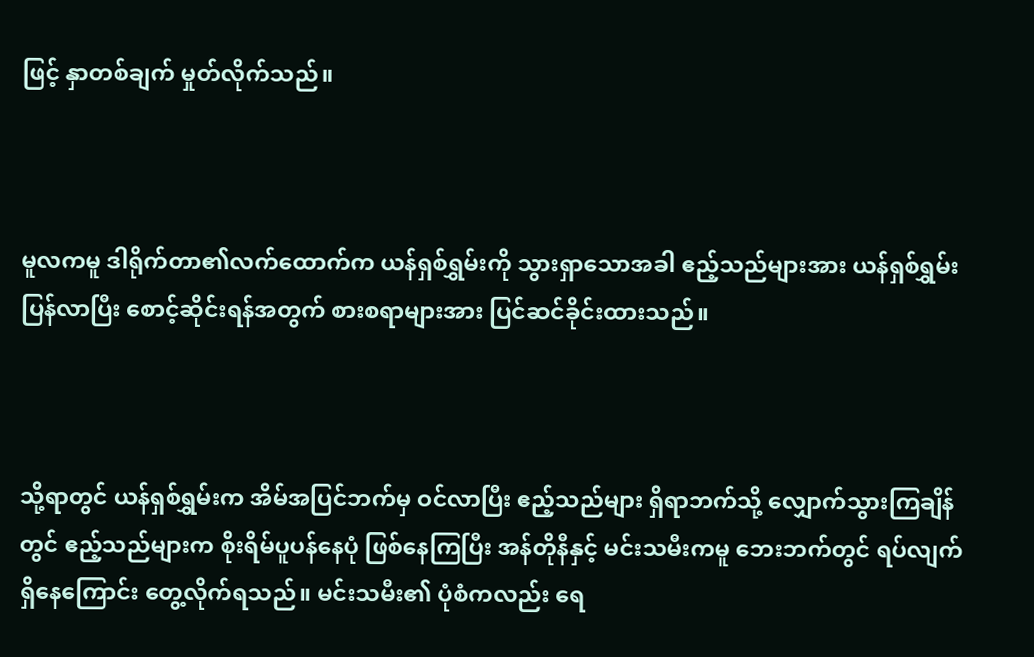ဖြင့် နှာတစ်ချက် မှုတ်လိုက်သည်။



မူလကမူ ဒါရိုက်တာ၏လက်ထောက်က ယန်ရှစ်ရွှမ်းကို သွားရှာသောအခါ ဧည့်သည်များအား ယန်ရှစ်ရွှမ်း ပြန်လာပြီး စောင့်ဆိုင်းရန်အတွက် စားစရာများအား ပြင်ဆင်ခိုင်းထားသည်။



သို့ရာတွင် ယန်ရှစ်ရွှမ်းက အိမ်အပြင်ဘက်မှ ဝင်လာပြီး ဧည့်သည်များ ရှိရာဘက်သို့ လျှောက်သွားကြချိန်တွင် ဧည့်သည်များက စိုးရိမ်ပူပန်နေပုံ ဖြစ်နေကြပြီး အန်တိုနီနှင့် မင်းသမီးကမူ ဘေးဘက်တွင် ရပ်လျက်ရှိနေကြောင်း တွေ့လိုက်ရသည်။ မင်းသမီး၏ ပုံစံကလည်း ရေ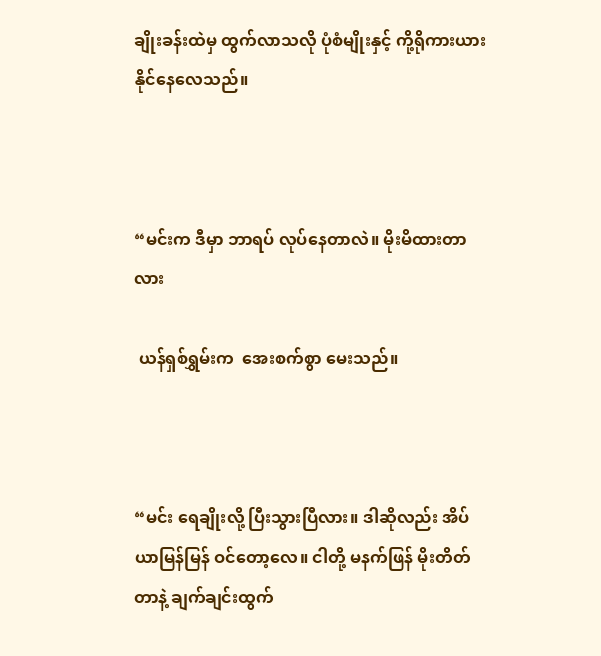ချိုးခန်းထဲမှ ထွက်လာသလို ပုံစံမျိုးနှင့် ကို့ရိုကားယား နိုင်နေလေသည်။



“မင်းက ဒီမှာ ဘာရပ် လုပ်နေတာလဲ။ မိုးမိထားတာလား

 ယန်ရှစ်ရွှမ်းက  အေးစက်စွာ မေးသည်။



“မင်း ရေချိုးလို့ ပြီးသွားပြီလား။ ဒါဆိုလည်း အိပ်ယာမြန်မြန် ဝင်တော့လေ။ ငါတို့ မနက်ဖြန် မိုးတိတ်တာနဲ့ ချက်ချင်းထွက်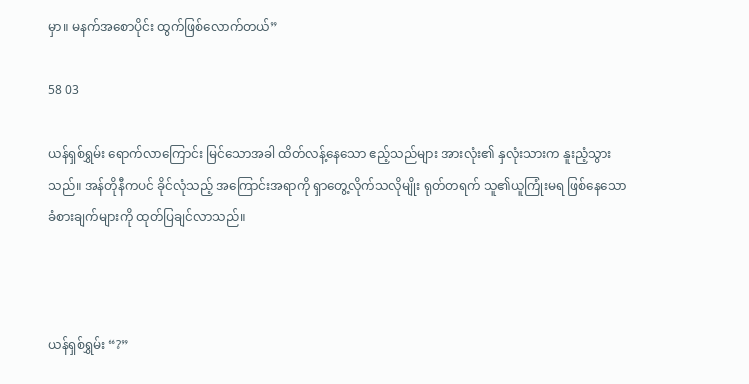မှာ။ မနက်အစောပိုင်း ထွက်ဖြစ်လောက်တယ်”

58 03

ယန်ရှစ်ရွှမ်း ရောက်လာကြောင်း မြင်သောအခါ ထိတ်လန့်နေသော ဧည့်သည်များ အားလုံး၏ နှလုံးသားက နူးညံ့သွားသည်။ အန်တိုနီကပင် ခိုင်လုံသည့် အကြောင်းအရာကို ရှာတွေ့လိုက်သလိုမျိုး ရုတ်တရက် သူ၏ယူကြုံးမရ ဖြစ်နေသော ခံစားချက်များကို ထုတ်ပြချင်လာသည်။



ယန်ရှစ်ရွှမ်း “?”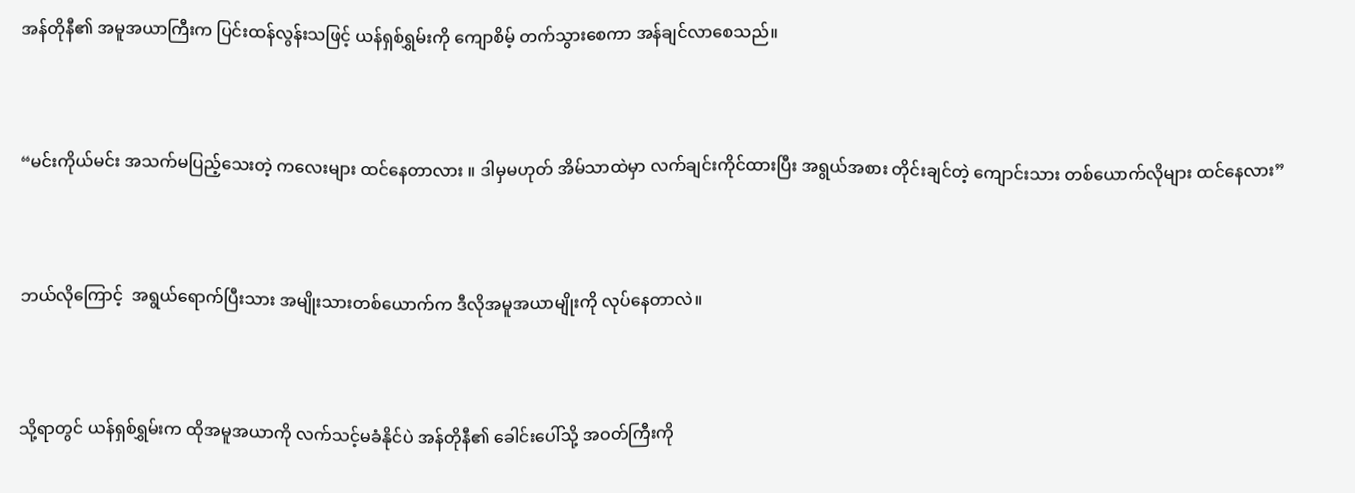အန်တိုနီ၏ အမူအယာကြီးက ပြင်းထန်လွန်းသဖြင့် ယန်ရှစ်ရွှမ်းကို ကျောစိမ့် တက်သွားစေကာ အန်ချင်လာစေသည်။



“မင်းကိုယ်မင်း အသက်မပြည့်သေးတဲ့ ကလေးများ ထင်နေတာလား ။ ဒါမှမဟုတ် အိမ်သာထဲမှာ လက်ချင်းကိုင်ထားပြီး အရွယ်အစား တိုင်းချင်တဲ့ ကျောင်းသား တစ်ယောက်လိုများ ထင်နေလား”



ဘယ်လိုကြောင့်  အရွယ်ရောက်ပြီးသား အမျိုးသားတစ်ယောက်က ဒီလိုအမူအယာမျိုးကို လုပ်နေတာလဲ။



သို့ရာတွင် ယန်ရှစ်ရွှမ်းက ထိုအမူအယာကို လက်သင့်မခံနိုင်ပဲ အန်တိုနီ၏ ခေါင်းပေါ်သို့ အဝတ်ကြီးကို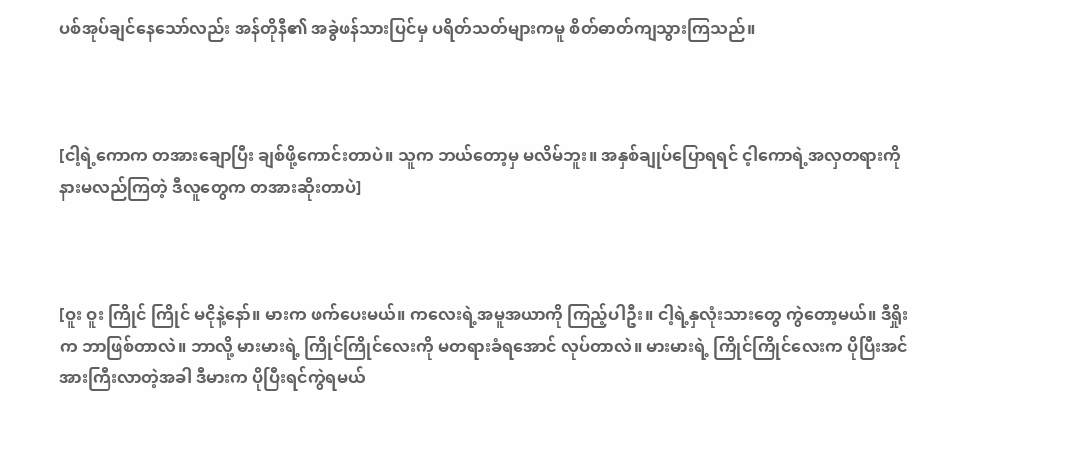ပစ်အုပ်ချင်နေသော်လည်း အန်တိုနီ၏ အခွဲဖန်သားပြင်မှ ပရိတ်သတ်များကမူ စိတ်ဓာတ်ကျသွားကြသည်။



[ငါ့ရဲ့ကောက တအားချောပြီး ချစ်ဖို့ကောင်းတာပဲ။ သူက ဘယ်တော့မှ မလိမ်ဘူး။ အနှစ်ချုပ်ပြောရရင် င့ါကောရဲ့အလှတရားကို နားမလည်ကြတဲ့ ဒီလူတွေက တအားဆိုးတာပဲ]



[ဝူး ဝူး ကြိုင် ကြိုင် မငိုနဲ့နော်။ မားက ဖက်ပေးမယ်။ ကလေးရဲ့အမူအယာကို ကြည့်ပါဦး။ ငါ့ရဲ့နှလုံးသားတွေ ကွဲတော့မယ်။ ဒီရှိုးက ဘာဖြစ်တာလဲ။ ဘာလို့ မားမားရဲ့ ကြိုင်ကြိုင်လေးကို မတရားခံရအောင် လုပ်တာလဲ။ မားမားရဲ့ ကြိုင်ကြိုင်လေးက ပိုပြီးအင်အားကြီးလာတဲ့အခါ ဒီမားက ပိုပြီးရင်ကွဲရမယ်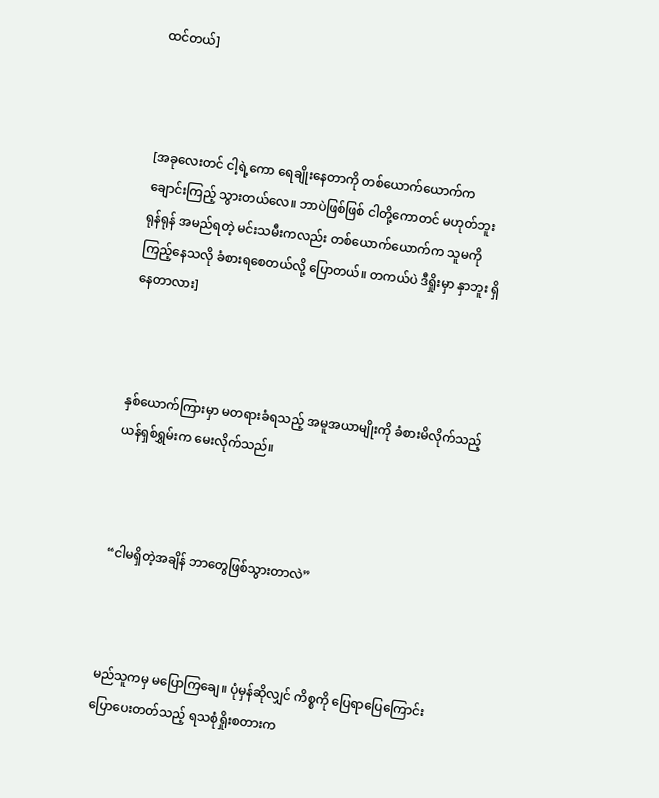ထင်တယ်]



[အခုလေးတင် ငါ့ရဲ့ကော ရေချိုးနေတာကို တစ်ယောက်ယောက်က ချောင်းကြည့် သွားတယ်လေ။ ဘာပဲဖြစ်ဖြစ် ငါတို့ကောတင် မဟုတ်ဘူး ရုန်ရုန် အမည်ရတဲ့ မင်းသမီးကလည်း တစ်ယောက်ယောက်က သူမကို ကြည့်နေသလို ခံစားရစေတယ်လို့ ပြောတယ်။ တကယ်ပဲ ဒီရှိုးမှာ နှာဘူး ရှိနေတာလား]



နှစ်ယောက်ကြားမှာ မတရားခံရသည့် အမူအယာမျိုးကို ခံစားမိလိုက်သည့် ယန်ရှစ်ရွှမ်းက မေးလိုက်သည်။



“ငါမရှိတဲ့အချိန် ဘာတွေဖြစ်သွားတာလဲ”



မည်သူကမှ မပြောကြချေ။ ပုံမှန်ဆိုလျှင် ကိစ္စကို ပြေရာပြေကြောင်း ပြောပေးတတ်သည့် ရသစုံရှိုးစတားက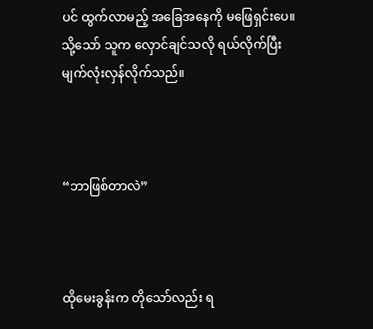ပင် ထွက်လာမည့် အခြေအနေကို မဖြေရှင်းပေ။ သို့သော် သူက လှောင်ချင်သလို ရယ်လိုက်ပြီး မျက်လုံးလှန်လိုက်သည်။



“ဘာဖြစ်တာလဲ”



ထိုမေးခွန်းက တိုသော်လည်း ရ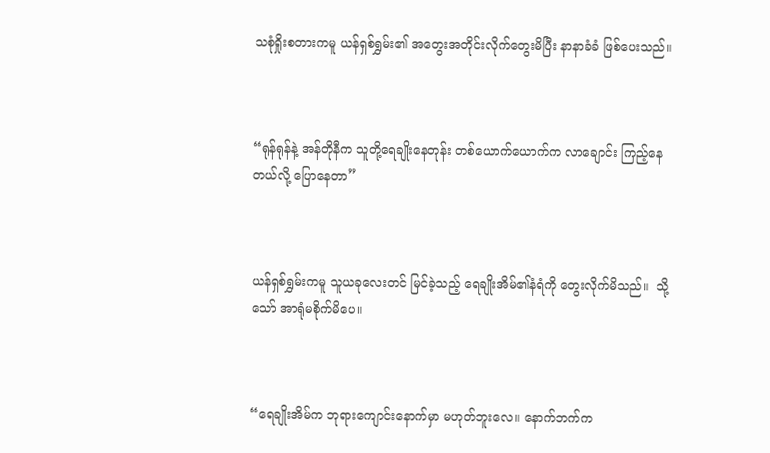သစုံရှိုးစတားကမူ ယန်ရှစ်ရွှမ်း၏ အတွေးအတိုင်းလိုက်တွေးမိပြီး နာနာခံခံ ဖြစ်ပေးသည်။



“ရုန်ရုန်နဲ့ အန်တိုနီက သူတို့ရေချိုးနေတုန်း တစ်ယောက်ယောက်က လာ‌ချောင်း ကြည့်နေတယ်လို့ ပြောနေတာ”



ယန်ရှစ်ရွှမ်းကမူ သူယခုလေးတင် မြင်ခဲ့သည့် ရေချိုးအိမ်၏နံရံကို တွေးလိုက်မိသည်။  သို့သော် အာရုံမစိုက်မိပေ။



“ရေချိုးအိမ်က ဘုရားကျောင်းနောက်မှာ မဟုတ်ဘူးလေ။ နောက်ဘက်က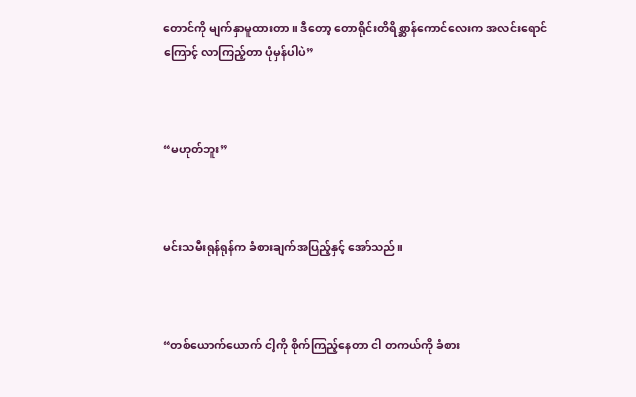တောင်ကို မျက်နှာမူထားတာ။ ဒီတော့ တောရိုင်းတိရိစ္ဆာန်ကောင်လေးက အလင်းရောင်ကြောင့် လာကြည့်တာ ပုံမှန်ပါပဲ”



“မဟုတ်ဘူး”



မင်းသမီးရုန်ရုန်က ခံစားချက်အပြည့်နှင့် အော်သည်။



“တစ်ယောက်ယောက် ငါ့ကို စိုက်ကြည့်နေတာ ငါ တကယ်ကို ခံစား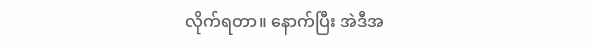လိုက်ရတာ။ နောက်ပြီး အဲဒီအ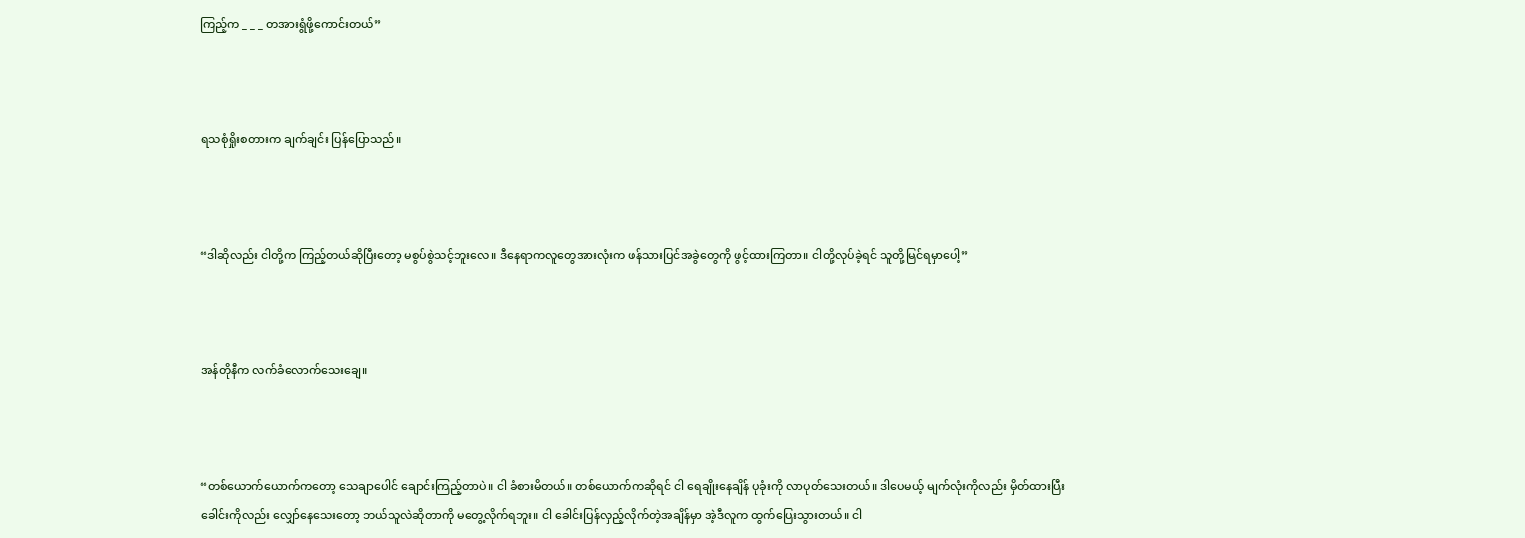ကြည့်က _ _ _ တအားရွံဖို့ကောင်းတယ်”



ရသစုံရှိုးစတားက ချက်ချင်း ပြန်ပြောသည်။



“ဒါဆိုလည်း ငါတို့က ကြည့်တယ်ဆိုပြီးတော့ မစွပ်စွဲသင့်ဘူးလေ။ ဒီနေရာကလူတွေအားလုံးက ဖန်သားပြင်အခွဲတွေကို ဖွင့်ထားကြတာ။ ငါတို့လုပ်ခဲ့ရင် သူတို့မြင်ရမှာပေါ့”



အန်တိုနီက လက်ခံလောက်သေးချေ။



“တစ်ယောက်ယောက်ကတော့ သေချာပေါင် ချောင်းကြည့်တာပဲ။ ငါ ခံစားမိတယ်။ တစ်‌ယောက်ကဆိုရင် ငါ ရေချိုးနေချိန် ပုခုံးကို လာပုတ်သေးတယ်။ ဒါပေမယ့် မျက်လုံးကိုလည်း မှိတ်ထားပြီး ခေါင်းကိုလည်း လျှော်နေသေးတော့ ဘယ်သူလဲဆိုတာကို မတွေ့လိုက်ရဘူး။ ငါ ခေါင်း‌ပြန်လှည့်လိုက်တဲ့အချိန်မှာ အဲ့ဒီလူက ထွက်ပြေးသွားတယ်။ ငါ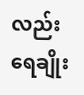လည်း ရေချိုး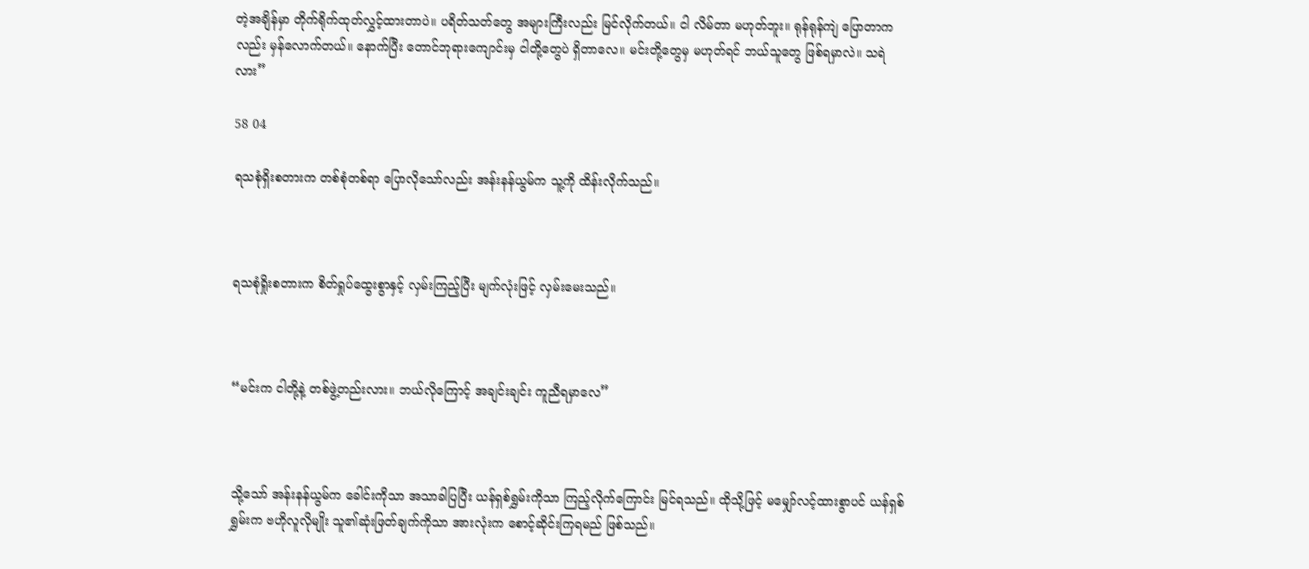တဲ့အချိန်မှာ တိုက်ရိုက်ထုတ်လွှင့်ထားတာပဲ။ ပရိတ်သတ်တွေ အများကြီးလည်း မြင်လိုက်တယ်။ ငါ လိမ်တာ မဟုတ်ဘူး။ ရုန်ရုန်ကျဲ ပြောတာကလည်း မှန်လောက်တယ်။ နောက်ပြီး တောင်ဘုရားကျောင်းမှ ငါတို့တွေပဲ ရှိတာလေ။ မင်းတို့တွေမှ မဟုတ်ရင် ဘယ်သူတွေ ဖြစ်ရမှာလဲ။ သရဲလား”

58 04

ရသစုံရှိးစတားက တစ်စုံတစ်ရာ ပြောလိုသော်လည်း အန်းနန်ယွမ်က သူ့ကို ထိန်းလိုက်သည်။



ရသစုံရှိုးစတားက စိတ်ရှုပ်ထွေးစွာနှင့် လှမ်းကြည့်ပြီး မျက်လုံးဖြင့် လှမ်းမေးသည်။



“မင်းက ငါတို့နဲ့ တစ်ဖွဲ့တည်းလား။ ဘယ်လိုကြောင့် အချင်းချင်း ကူညီရမှာလေ”



သို့သော် အန်းနန်ယွမ်က ခေါင်းကိုသာ အသာခါပြပြီး ယန်ရှစ်ရွှမ်းကိုသာ ကြည့်လိုက်ကြောင်း မြင်ရသည်။ ထိုသို့ဖြင့် မမျှော်လင့်ထားစွာပင် ယန်ရှစ်ရွှမ်းက ဗဟိုလူလိုမျိုး သူ၏ဆုံးဖြတ်ချက်ကိုသာ အားလုံးက စောင့်ဆိုင်းကြရမည် ဖြစ်သည်။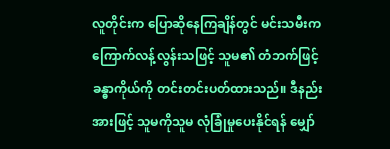လူတိုင်းက ပြောဆိုနေကြချိန်တွင် မင်းသမီးက ကြောက်လန့်လွန်းသဖြင့် သူမ၏ တံဘက်ဖြင့် ခန္ဓာကိုယ်ကို တင်းတင်းပတ်ထားသည်။ ဒီနည်းအားဖြင့် သူမကိုသူမ လုံခြုံမှုပေးနိုင်ရန် မျှော်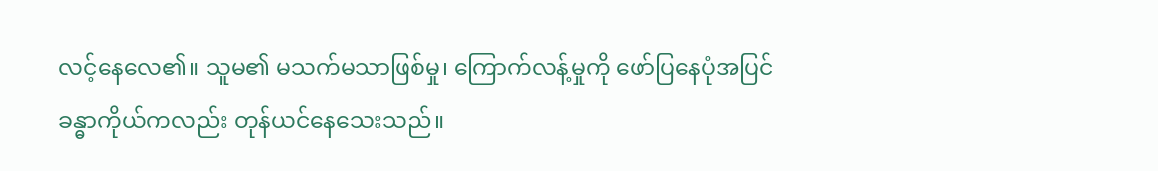လင့်နေလေ၏။ သူမ၏ မသက်မသာဖြစ်မှု၊ ကြောက်လန့်မှုကို ဖော်ပြနေပုံအပြင် ခန္ဓာကိုယ်ကလည်း တုန်ယင်နေသေးသည်။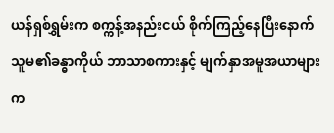ယန်ရှစ်ရွှမ်းက စက္ကန့်အနည်းငယ် စိုက်ကြည့်နေပြီးနောက် သူမ၏ခန္ဓာကိုယ် ဘာသာစကားနှင့် မျက်နှာအမူအယာများက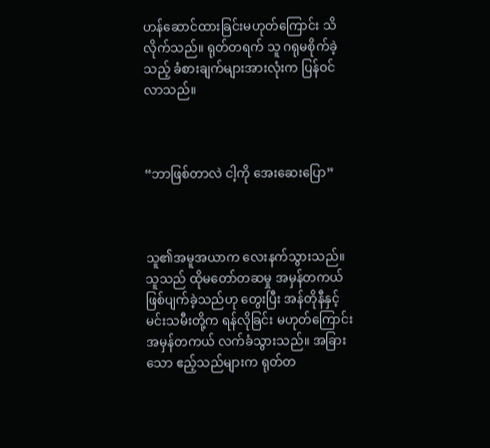ဟန်ဆောင်ထားခြင်းမဟုတ်ကြောင်း သိလိုက်သည်။ ရုတ်တရက် သူ ဂရုမစိုက်ခဲ့သည့် ခံစားချက်များအားလုံးက ပြန်ဝင်လာသည်။



“ဘာဖြစ်တာလဲ ငါ့ကို အေးဆေးပြော”



သူ၏အမူအယာက လေးနက်သွားသည်။ သူသည် ထိုမတော်တဆမှု အမှန်တကယ် ဖြစ်ပျက်ခဲ့သည်ဟု တွေးပြီး အန်တိုနီနှင့် မင်းသမီးတို့က ရန်လိုခြင်း မဟုတ်ကြောင်း အမှန်တကယ် လက်ခံသွားသည်။ အခြားသော ဧည့်သည်များက ရုတ်တ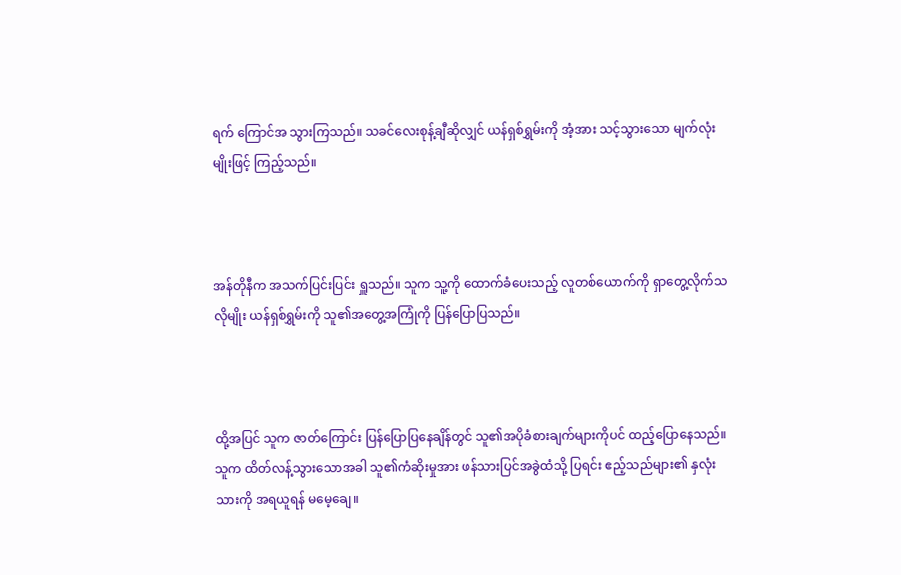ရက် ကြောင်အ သွားကြသည်။ သခင်လေးစုန့်ချီဆိုလျှင် ယန်ရှစ်ရွှမ်းကို အံ့အား သင့်သွားသော မျက်လုံးမျိုးဖြင့် ကြည့်သည်။



အန်တိုနီက အသက်ပြင်းပြင်း ရှူသည်။ သူက သူ့ကို ထောက်ခံပေးသည့် လူတစ်ယောက်ကို ရှာတွေ့လိုက်သလိုမျိုး ယန်ရှစ်ရွှမ်းကို သူ၏အတွေ့အကြုံကို ပြန်ပြောပြသည်။



ထို့အပြင် သူက ဇာတ်ကြောင်း ပြန်ပြောပြနေချိန်တွင် သူ၏အပိုခံစားချက်များကိုပင် ထည့်ပြောနေသည်။ သူက ထိတ်လန့်သွားသောအခါ သူ၏ကံဆိုးမှုအား ဖန်သားပြင်အခွဲထံသို့ ပြရင်း ဧည့်သည်များ၏ နှလုံးသားကို အရယူရန် မမေ့ချေ။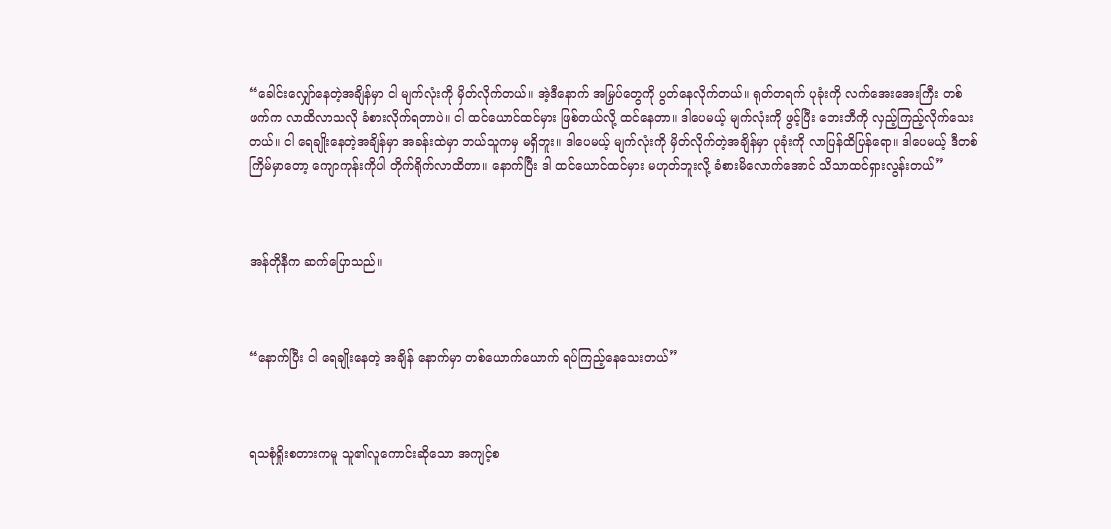“ခေါင်းလျှော်နေတဲ့အချိန်မှာ ငါ မျက်လုံးကို မှိတ်လိုက်တယ်။ အဲ့ဒီနောက် အမြှပ်တွေကို ပွတ်နေလိုက်တယ်။ ရုတ်တရက် ပုခုံးကို လက်အေးအေးကြီး တစ်ဖက်က လာထိလာသလို ခံစားလိုက်ရတာပဲ။ ငါ ထင်ယောင်ထင်မှား ဖြစ်တယ်လို့ ထင်နေတာ။ ဒါပေမယ့် မျက်လုံးကို ဖွင့်ပြီး ဘေးဘီကို လှည့်ကြည့်လိုက်သေးတယ်။ ငါ ရေချိုးနေတဲ့အချိန်မှာ အခန်းထဲမှာ ဘယ်သူကမှ မရှိဘူး။ ဒါပေမယ့် မျက်လုံးကို မှိတ်လိုက်တဲ့အချိန်မှာ ပုခုံးကို လာပြန်ထိပြန်ရော။ ဒါပေမယ့် ဒီတစ်ကြိမ်မှာတော့ ကျောကုန်းကိုပါ တိုက်ရိုက်လာထိတာ။ နောက်ပြီး ဒါ ထင်ယောင်ထင်မှား မဟုတ်ဘူးလို့ ခံစားမိလောက်အောင် သိသာထင်ရှားလွန်းတယ်”



အန်တိုနီက ဆက်ပြောသည်။



“နောက်ပြီး ငါ ရေချိုးနေတဲ့ အချိန် နောက်မှာ တစ်ယောက်ယောက် ရပ်ကြည့်နေသေးတယ်”



ရသစုံရှိုးစတားကမူ သူ၏လူကောင်းဆိုသော အကျင့်စ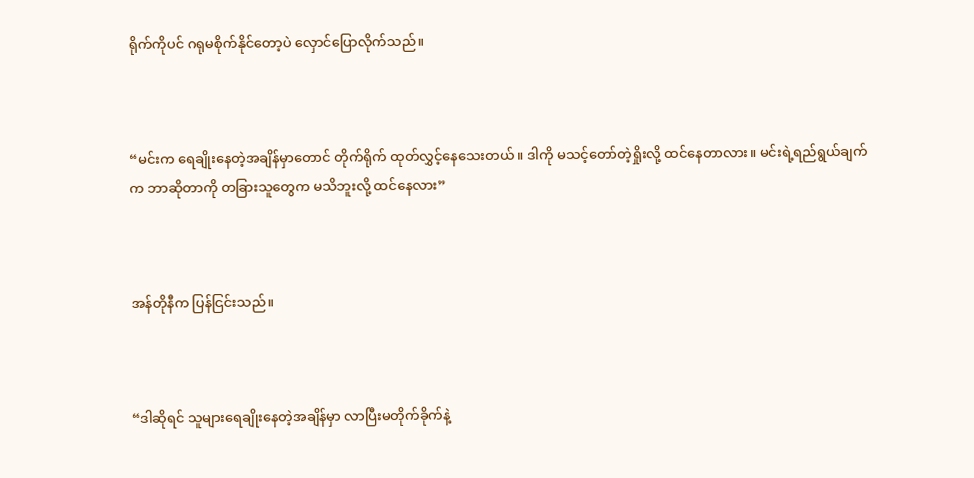ရိုက်ကိုပင် ဂရုမစိုက်နိုင်တော့ပဲ လှောင်ပြောလိုက်သည်။



“မင်းက ရေချိုးနေတဲ့အချိန်မှာတောင် တိုက်ရိုက် ထုတ်လွှင့်နေသေးတယ်။ ဒါကို မသင့်တော်တဲ့ရှိုးလို့ ထင်နေတာလား။ မင်းရဲ့ရည်ရွယ်ချက်က ဘာဆိုတာကို တခြားသူတွေက မသိဘူးလို့ ထင်နေလား”



အန်တိုနီက ပြန်ငြင်းသည်။



“ဒါဆိုရင် သူများရေချိုးနေတဲ့အချိန်မှာ လာပြီးမတိုက်ခိုက်နဲ့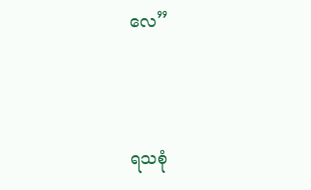လေ”



ရသစုံ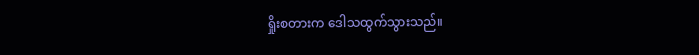ရှိုးစတားက ဒေါသထွက်သွားသည်။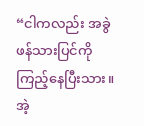“ငါကလည်း အခွဲဖန်သားပြင်ကို ကြည့်နေပြီးသား။ အဲ့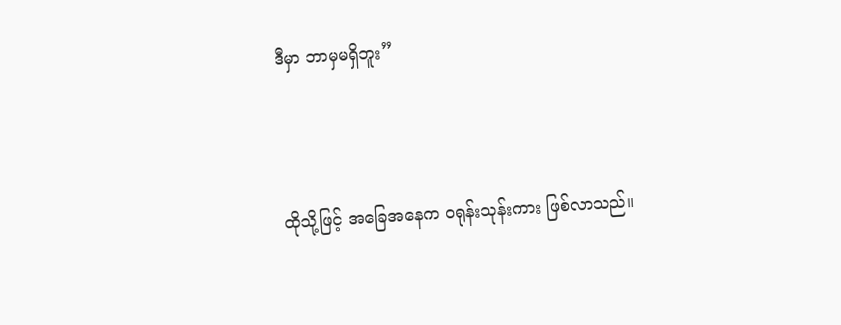ဒီမှာ ဘာမှမရှိဘူး”



ထိုသို့ဖြင့် အခြေအနေက ဝရုန်းသုန်းကား ဖြစ်လာသည်။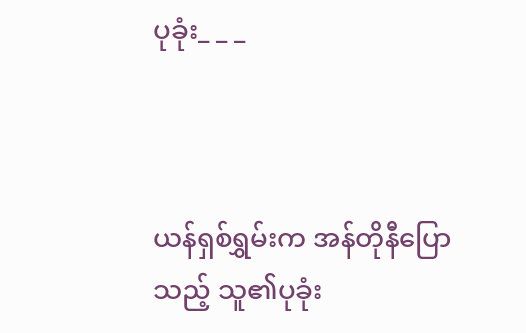ပုခုံး_ _ _



ယန်ရှစ်ရွှမ်းက အန်တိုနီပြောသည့် သူ၏ပုခုံး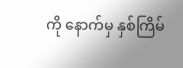ကို နောက်မှ နှစ်ကြိမ်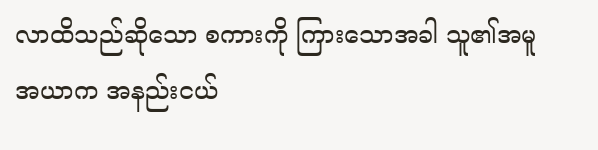လာထိသည်ဆိုသော စကားကို ကြားသောအခါ သူ၏အမူအယာက အနည်းငယ်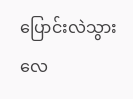ပြောင်းလဲသွားလေ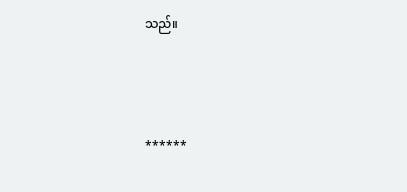သည်။



******